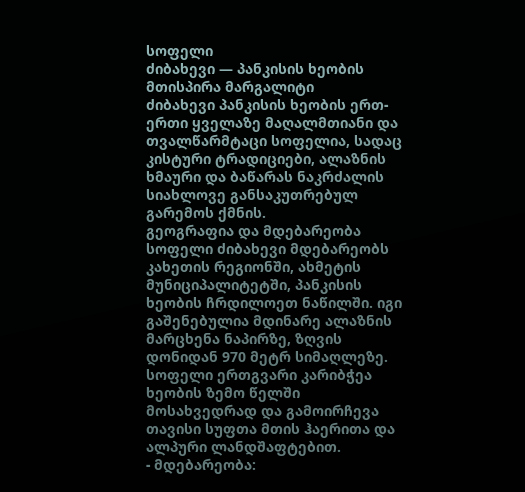სოფელი
ძიბახევი — პანკისის ხეობის მთისპირა მარგალიტი
ძიბახევი პანკისის ხეობის ერთ-ერთი ყველაზე მაღალმთიანი და თვალწარმტაცი სოფელია, სადაც კისტური ტრადიციები, ალაზნის ხმაური და ბაწარას ნაკრძალის სიახლოვე განსაკუთრებულ გარემოს ქმნის.
გეოგრაფია და მდებარეობა
სოფელი ძიბახევი მდებარეობს კახეთის რეგიონში, ახმეტის მუნიციპალიტეტში, პანკისის ხეობის ჩრდილოეთ ნაწილში. იგი გაშენებულია მდინარე ალაზნის მარცხენა ნაპირზე, ზღვის დონიდან 970 მეტრ სიმაღლეზე. სოფელი ერთგვარი კარიბჭეა ხეობის ზემო წელში მოსახვედრად და გამოირჩევა თავისი სუფთა მთის ჰაერითა და ალპური ლანდშაფტებით.
- მდებარეობა: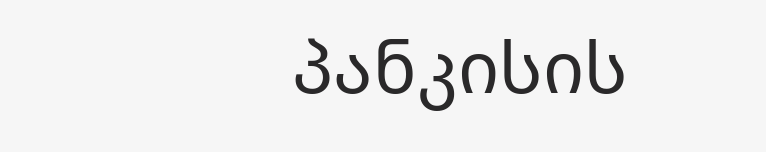პანკისის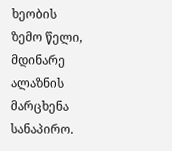ხეობის ზემო წელი, მდინარე ალაზნის მარცხენა სანაპირო.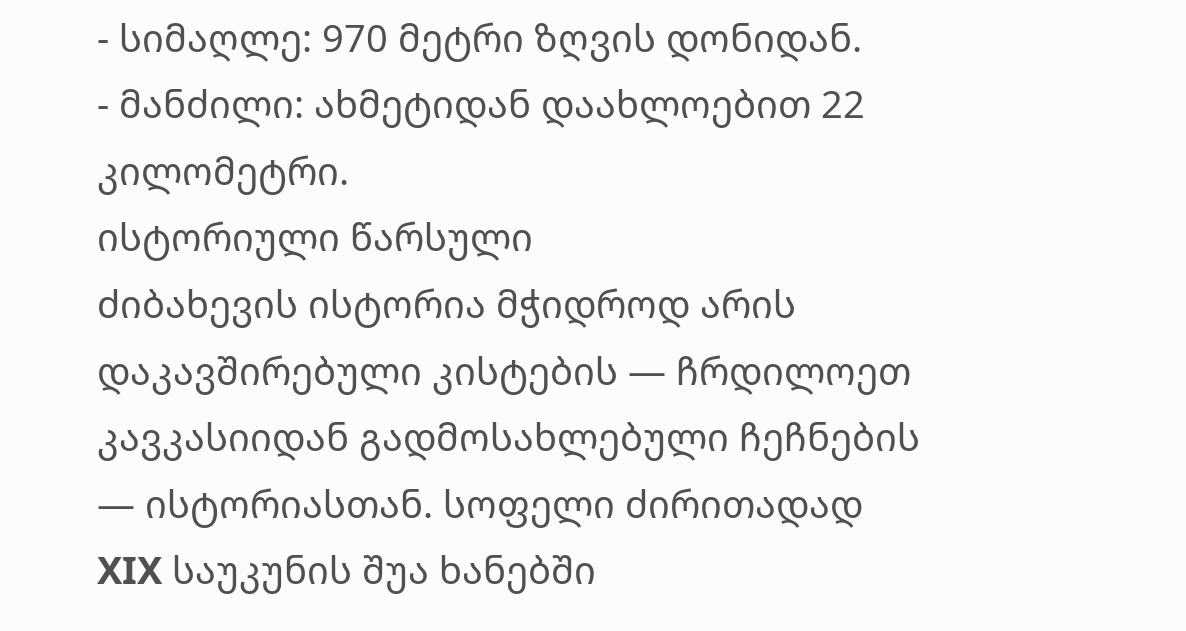- სიმაღლე: 970 მეტრი ზღვის დონიდან.
- მანძილი: ახმეტიდან დაახლოებით 22 კილომეტრი.
ისტორიული წარსული
ძიბახევის ისტორია მჭიდროდ არის დაკავშირებული კისტების — ჩრდილოეთ კავკასიიდან გადმოსახლებული ჩეჩნების — ისტორიასთან. სოფელი ძირითადად XIX საუკუნის შუა ხანებში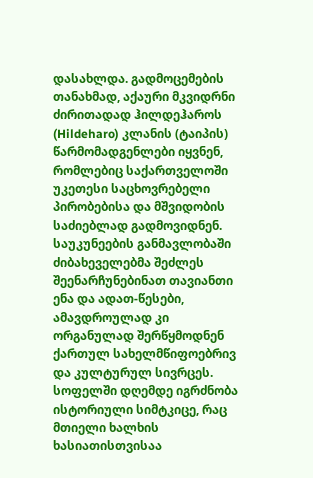დასახლდა. გადმოცემების თანახმად, აქაური მკვიდრნი ძირითადად ჰილდეჰაროს (Hildeharo) კლანის (ტაიპის) წარმომადგენლები იყვნენ, რომლებიც საქართველოში უკეთესი საცხოვრებელი პირობებისა და მშვიდობის საძიებლად გადმოვიდნენ.
საუკუნეების განმავლობაში ძიბახეველებმა შეძლეს შეენარჩუნებინათ თავიანთი ენა და ადათ-წესები, ამავდროულად კი ორგანულად შერწყმოდნენ ქართულ სახელმწიფოებრივ და კულტურულ სივრცეს. სოფელში დღემდე იგრძნობა ისტორიული სიმტკიცე, რაც მთიელი ხალხის ხასიათისთვისაა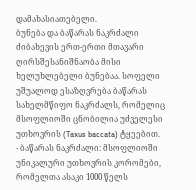დამახასიათებელი.
ბუნება და ბაწარას ნაკრძალი
ძიბახევის ერთ-ერთი მთავარი ღირსშესანიშნაობა მისი ხელუხლებელი ბუნებაა. სოფელი უშუალოდ ესაზღვრება ბაწარას სახელმწიფო ნაკრძალს, რომელიც მსოფლიოში ცნობილია უძველესი უთხოვრის (Taxus baccata) ტყეებით.
- ბაწარას ნაკრძალი: მსოფლიოში უნიკალური უთხოვრის კორომები, რომელთა ასაკი 1000 წელს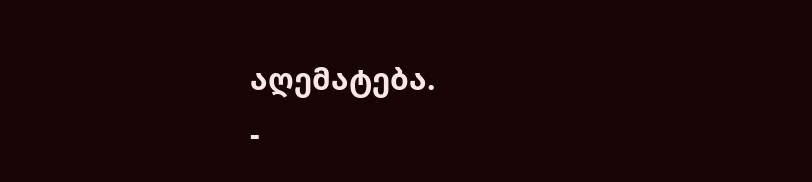აღემატება.
-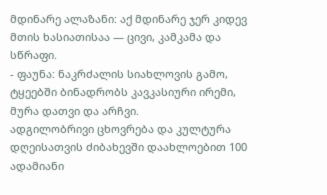მდინარე ალაზანი: აქ მდინარე ჯერ კიდევ მთის ხასიათისაა — ცივი, კამკამა და სწრაფი.
- ფაუნა: ნაკრძალის სიახლოვის გამო, ტყეებში ბინადრობს კავკასიური ირემი, მურა დათვი და არჩვი.
ადგილობრივი ცხოვრება და კულტურა
დღეისათვის ძიბახევში დაახლოებით 100 ადამიანი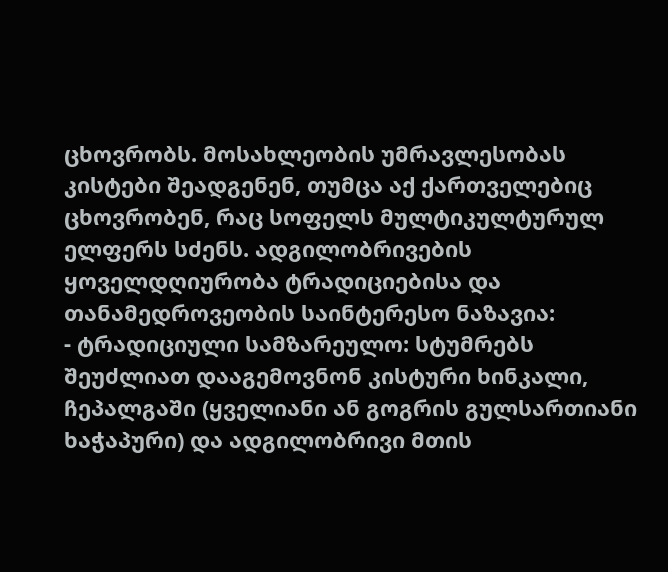ცხოვრობს. მოსახლეობის უმრავლესობას კისტები შეადგენენ, თუმცა აქ ქართველებიც ცხოვრობენ, რაც სოფელს მულტიკულტურულ ელფერს სძენს. ადგილობრივების ყოველდღიურობა ტრადიციებისა და თანამედროვეობის საინტერესო ნაზავია:
- ტრადიციული სამზარეულო: სტუმრებს შეუძლიათ დააგემოვნონ კისტური ხინკალი, ჩეპალგაში (ყველიანი ან გოგრის გულსართიანი ხაჭაპური) და ადგილობრივი მთის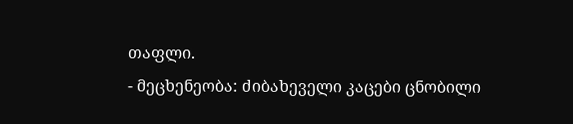თაფლი.
- მეცხენეობა: ძიბახეველი კაცები ცნობილი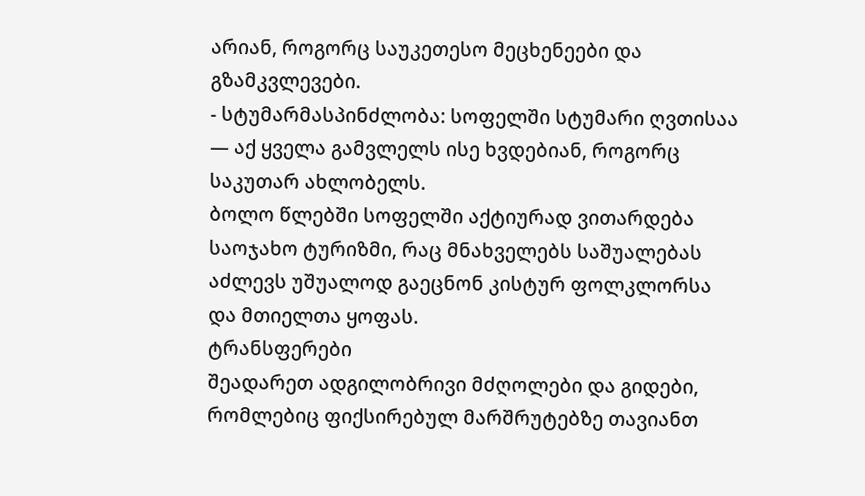არიან, როგორც საუკეთესო მეცხენეები და გზამკვლევები.
- სტუმარმასპინძლობა: სოფელში სტუმარი ღვთისაა — აქ ყველა გამვლელს ისე ხვდებიან, როგორც საკუთარ ახლობელს.
ბოლო წლებში სოფელში აქტიურად ვითარდება საოჯახო ტურიზმი, რაც მნახველებს საშუალებას აძლევს უშუალოდ გაეცნონ კისტურ ფოლკლორსა და მთიელთა ყოფას.
ტრანსფერები
შეადარეთ ადგილობრივი მძღოლები და გიდები, რომლებიც ფიქსირებულ მარშრუტებზე თავიანთ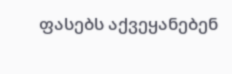ფასებს აქვეყანებენ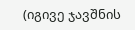(იგივე ჯავშნის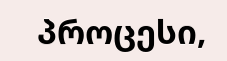პროცესი,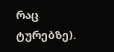რაც ტურებზე).